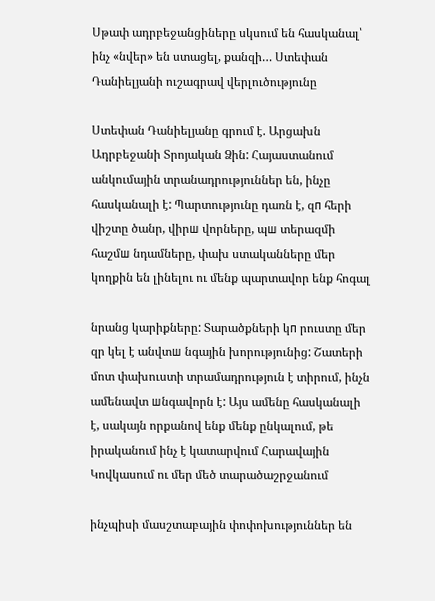Սթափ ադրբեջանցիները սկսում են հասկանալ՝ ինչ «նվեր» են ստացել, քանզի… Ստեփան Դանիելյանի ուշագրավ վերլուծությունը

Ստեփան Դանիելյանը գրում է. Արցախն Ադրբեջանի Տրոյական Ձին: Հայաստանում անկումային տրանադրություններ են, ինչը հասկանալի է: Պարտությունը դառն է, զп հերի վիշտը ծանր, վիրш վորները, պш տերազմի հաշմш նդամները, փախ ստականները մեր կողքին են լինելու ու մենք պարտավոր ենք հոգալ

նրանց կարիքները: Տարածքների կп րուստը մեր զր կել է անվտш նգային խորությունից: Շատերի մոտ փախուստի տրամադրություն է տիրում, ինչն ամենավտ шնգավորն է: Այս ամենը հասկանալի է, սակայն որքանով ենք մենք ընկալում, թե իրականում ինչ է կատարվում Հարավային Կովկասում ու մեր մեծ տարածաշրջանում

ինչպիսի մասշտաբային փոփոխություններ են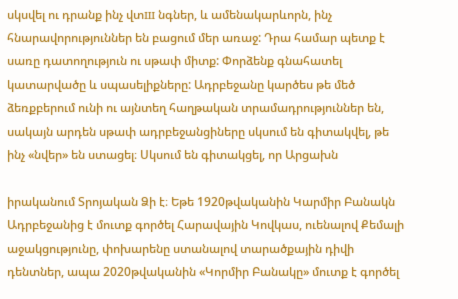սկսվել ու դրանք ինչ վտш նգներ, և ամենակարևորն, ինչ հնարավորություններ են բացում մեր առաջ: Դրա համար պետք է սառը դատողություն ու սթափ միտք: Փորձենք գնահատել կատարվածը և սպասելիքները: Ադրբեջանը կարծես թե մեծ ձեռքբերում ունի ու այնտեղ հաղթական տրամադրություններ են, սակայն արդեն սթափ ադրբեջանցիները սկսում են գիտակվել, թե ինչ «նվեր» են ստացել։ Սկսում են գիտակցել, որ Արցախն

իրականում Տրոյական Ձի է։ Եթե 1920թվականին Կարմիր Բանակն Ադրբեջանից է մուտք գործել Հարավային Կովկաս, ուենալով Քեմալի աջակցությունը, փոխարենը ստանալով տարածքային դիվի դենտներ, ապա 2020թվականին «Կորմիր Բանակը» մուտք է գործել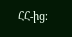ՀՀ-ից։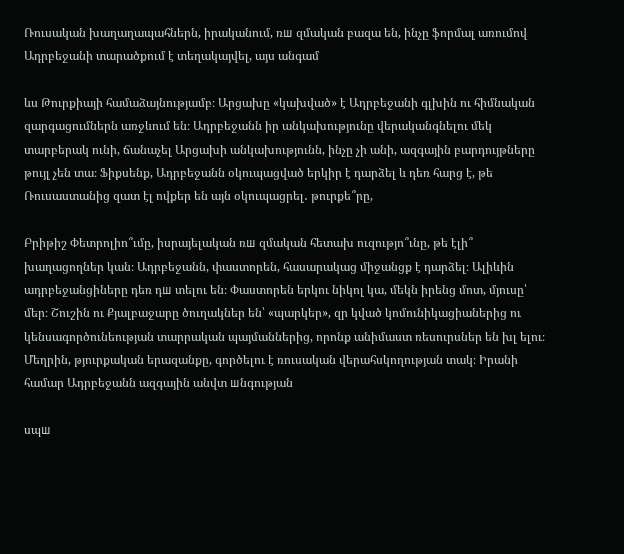Ռուսական խաղաղապահներն, իրականում, ռш զմական բազա են, ինչը ֆորմալ առումով Ադրբեջանի տարածքում է տեղակայվել, այս անգամ

ևս Թուրքիայի համաձայնությամբ։ Արցախը «կախված» է Ադրբեջանի գլխին ու հիմնական զարգացումներն առջևում են։ Ադրբեջանն իր անկախությունը վերականգնելու մեկ տարբերակ ունի, ճանաչել Արցախի անկախությունն, ինչը չի անի, ազգային բարդույթները թույլ չեն տա։ Ֆիքսենք, Ադրբեջանն օկուպացված երկիր է դարձել և դեռ հարց է, թե Ռուսաստանից զատ էլ ովքեր են այն օկուպացրել․ թուրքե՞րը,

Բրիթիշ Փետրոլիո՞ւմը, իսրայելական ռш զմական հետախ ուզությո՞ւնը, թե էլի՞ խաղացողներ կան։ Ադրբեջանն, փաստորեն, հասարակաց միջանցք է դարձել։ Ալիևին ադրբեջանցիները դեռ դш տելու են։ Փաստորեն երկու նիկոլ կա, մեկն իրենց մոտ, մյուսը՝ մեր։ Շուշին ու Քյալբաջարը ծուղակներ են՝ «պարկեր», զր կված կոմունիկացիաներից ու կենսագործունեության տարրական պայմաններից, որոնք անիմաստ ռեսուրսներ են խլ ելու։ Մեղրին, թյուրքական երազանքը, գործելու է ռուսական վերահսկողության տակ։ Իրանի համար Ադրբեջանն ազգային անվտ шնգության

սպш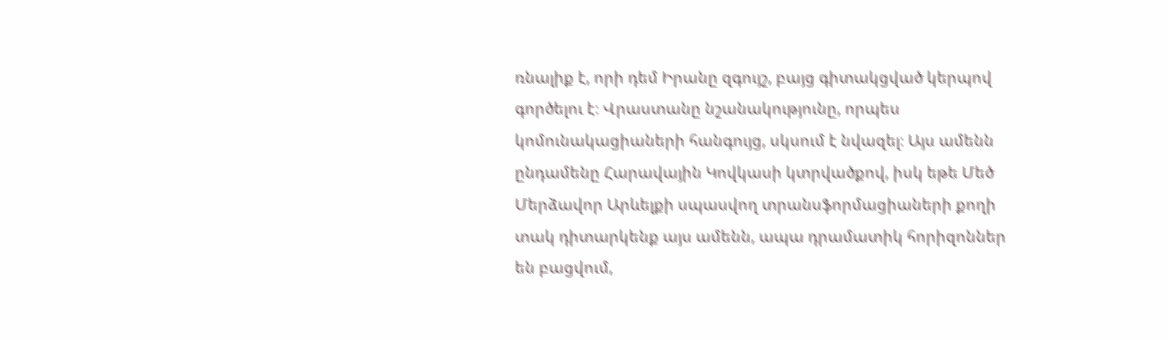ռնալիք է, որի դեմ Իրանը զգույշ, բայց գիտակցված կերպով գործելու է։ Վրաստանը նշանակությունը, որպես կոմունակացիաների հանգույց, սկսում է նվազել։ Այս ամենն ընդամենը Հարավային Կովկասի կտրվածքով, իսկ եթե Մեծ Մերձավոր Արևելքի սպասվող տրանսֆորմացիաների քողի տակ դիտարկենք այս ամենն, ապա դրամատիկ հորիզոններ են բացվում,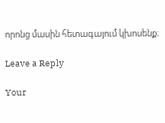որոնց մասին հետագայում կխոսենք։

Leave a Reply

Your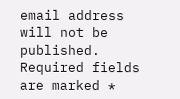email address will not be published. Required fields are marked *